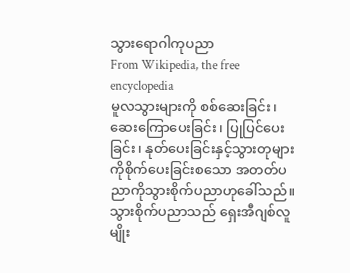သွားရောဂါကုပညာ
From Wikipedia, the free encyclopedia
မူလသွားများကို စစ်ဆေးခြင်း၊ ဆေးကြောပေးခြင်း၊ ပြုပြင်ပေးခြင်း၊ နုတ်ပေးခြင်းနှင့်သွားတုများကိုစိုက်ပေးခြင်းစသော အတတ်ပညာကိုသွားစိုက်ပညာဟုခေါ်သည်။ သွားစိုက်ပညာသည် ရှေးအီဂျစ်လူမျိုး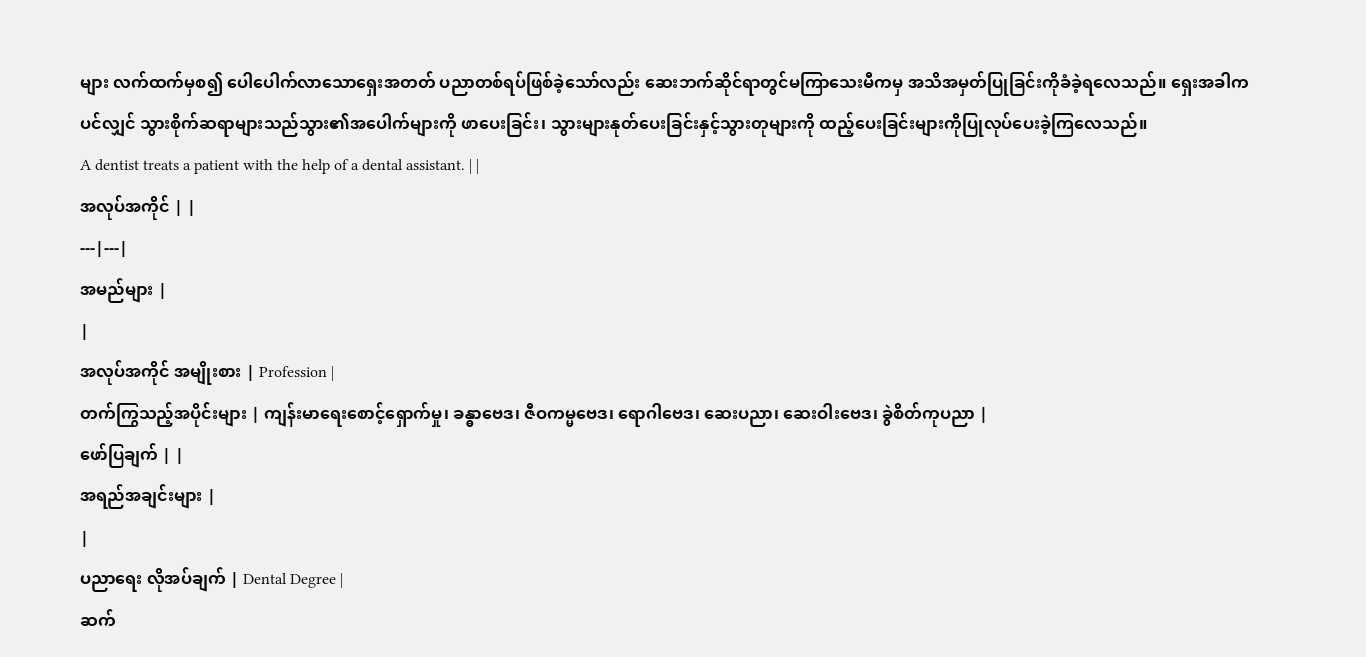များ လက်ထက်မှစ၍ ပေါပေါက်လာသောရှေးအတတ် ပညာတစ်ရပ်ဖြစ်ခဲ့သော်လည်း ဆေးဘက်ဆိုင်ရာတွင်မကြာသေးမီကမှ အသိအမှတ်ပြုခြင်းကိုခံခဲ့ရလေသည်။ ရှေးအခါကပင်လျှင် သွားစိုက်ဆရာများသည်သွား၏အပေါက်များကို ဖာပေးခြင်း၊ သွားများနုတ်ပေးခြင်းနှင့်သွားတုများကို ထည့်ပေးခြင်းများကိုပြုလုပ်ပေးခဲ့ကြလေသည်။
A dentist treats a patient with the help of a dental assistant. | |
အလုပ်အကိုင် | |
---|---|
အမည်များ |
|
အလုပ်အကိုင် အမျိုးစား | Profession |
တက်ကြွသည့်အပိုင်းများ | ကျန်းမာရေးစောင့်ရှောက်မှု၊ ခန္ဓာဗေဒ၊ ဇီဝကမ္မဗေဒ၊ ရောဂါဗေဒ၊ ဆေးပညာ၊ ဆေးဝါးဗေဒ၊ ခွဲစိတ်ကုပညာ |
ဖော်ပြချက် | |
အရည်အချင်းများ |
|
ပညာရေး လိုအပ်ချက် | Dental Degree |
ဆက်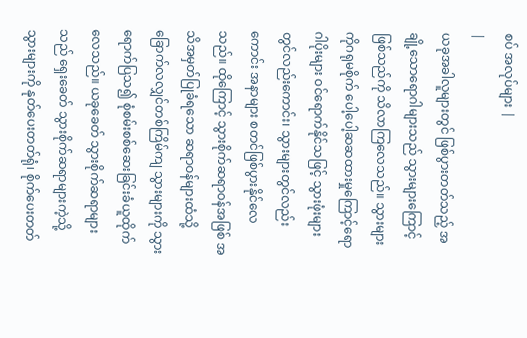စပ် အလုပ်များ |
|
ယခုအခါလူများတွင် ဖြစ်ပွားတတ်သည့် အချို့သောရောဂါများသည် သွားများကြောင့်ဖြစ်သည်ကို သိလာကြလေသည်။ သွားများကိုဂရုမစိုက် ပေါ့ပေါ့ဆဆထားမှုကြောင့်ရောဂါပိုးများ ဝင်ရောက်နိုင်သဖြင့် သွားဖုံးများတွင်လည်းကောင်း၊ သွားများတွင်လည်းကောင်း အနာများ စတင်ဖြစ်ပွားနိုင်လေသည်။ ထိုကြောင့် သွားစိုက်ဆရာဝန်အဖြစ် အသိအမှတ်ပြုခံရသော ဆရာဝန်များထံသို့ ခြောက်လလျှင်တစ်ကြိမ်ကျ သွားများကို သွားရောက်ပြသ၍ စုံစမ်းစစ်ဆေးခြင်းခံယူထိုက်လေသည်။ ယခုခေတ် သွားစိုက်ဆရာများသည် ရှေးခေတ် သွားစိုက်ဆရာများကဲ့သို့ သွားများကို နုတ်ပေးတတ်ရုံ၊ စိုက်ပေးတတ်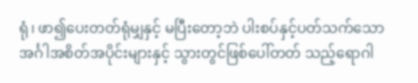ရုံ၊ ဖာ၍ပေးတတ်ရုံမျှနှင့် မပြီးတော့ဘဲ ပါးစပ်နှင့်ပတ်သက်သော အင်္ဂါအစိတ်အပိုင်းများနှင့် သွားတွင်ဖြစ်ပေါ်တတ် သည့်ရောဂါ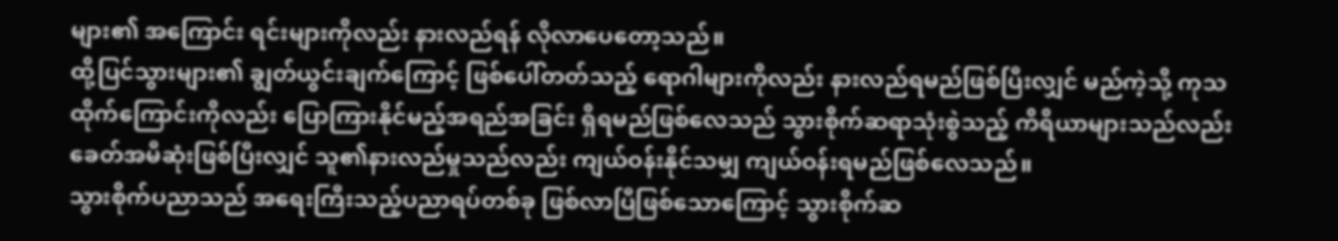များ၏ အကြောင်း ရင်းများကိုလည်း နားလည်ရန် လိုလာပေတော့သည်။
ထို့ပြင်သွားများ၏ ချွတ်ယွင်းချက်ကြောင့် ဖြစ်ပေါ်တတ်သည့် ရောဂါများကိုလည်း နားလည်ရမည်ဖြစ်ပြီးလျှင် မည်ကဲ့သို့ ကုသထိုက်ကြောင်းကိုလည်း ပြောကြားနိုင်မည့်အရည်အခြင်း ရှိရမည်ဖြစ်လေသည် သွားစိုက်ဆရာသုံးစွဲသည့် ကိရိယာများသည်လည်း ခေတ်အမီဆုံးဖြစ်ပြီးလျှင် သူ၏နားလည်မှုသည်လည်း ကျယ်ဝန်းနိုင်သမျှ ကျယ်ဝန်းရမည်ဖြစ်လေသည်။
သွားစိုက်ပညာသည် အရေးကြီးသည့်ပညာရပ်တစ်ခု ဖြစ်လာပြီဖြစ်သောကြောင့် သွားစိုက်ဆ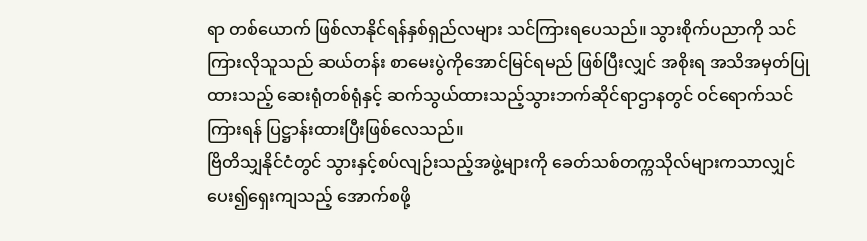ရာ တစ်ယောက် ဖြစ်လာနိုင်ရန်နှစ်ရှည်လများ သင်ကြားရပေသည်။ သွားစိုက်ပညာကို သင်ကြားလိုသူသည် ဆယ်တန်း စာမေးပွဲကိုအောင်မြင်ရမည် ဖြစ်ပြီးလျှင် အစိုးရ အသိအမှတ်ပြုထားသည့် ဆေးရုံတစ်ရုံနှင့် ဆက်သွယ်ထားသည့်သွားဘက်ဆိုင်ရာဌာနတွင် ဝင်ရောက်သင်ကြားရန် ပြဋ္ဌာန်းထားပြီးဖြစ်လေသည်။
ဗြိတိသျှနိုင်ငံတွင် သွားနှင့်စပ်လျဉ်းသည့်အဖွဲ့များကို ခေတ်သစ်တက္ကသိုလ်များကသာလျှင်ပေး၍ရှေးကျသည့် အောက်စဖို့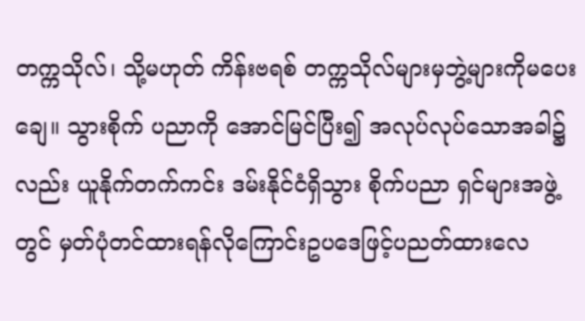တက္ကသိုလ်၊ သို့မဟုတ် ကိန်းဗရစ် တက္ကသိုလ်များမှဘွဲ့များကိုမပေးချေ။ သွားစိုက် ပညာကို အောင်မြင်ပြီး၍ အလုပ်လုပ်သောအခါ၌လည်း ယူနိုက်တက်ကင်း ဒမ်းနိုင်ငံရှိသွား စိုက်ပညာ ရှင်များအဖွဲ့တွင် မှတ်ပုံတင်ထားရန်လိုကြောင်းဥပဒေဖြင့်ပညတ်ထားလေ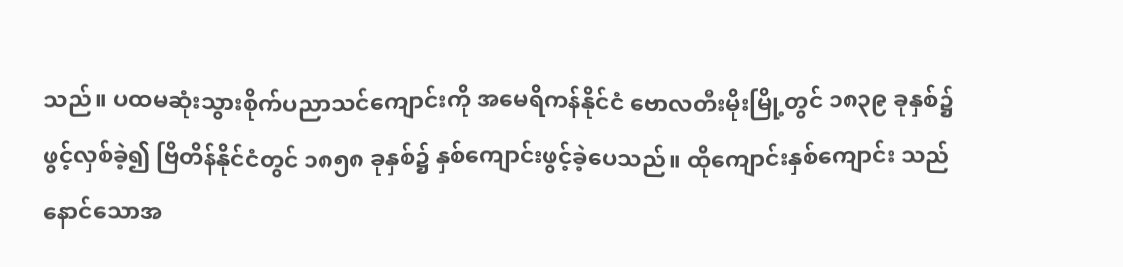သည်။ ပထမဆုံးသွားစိုက်ပညာသင်ကျောင်းကို အမေရိကန်နိုင်ငံ ဗောလတီးမိုးမြို့တွင် ၁၈၃၉ ခုနှစ်၌ ဖွင့်လှစ်ခဲ့၍ ဗြိတိန်နိုင်ငံတွင် ၁၈၅၈ ခုနှစ်၌ နှစ်ကျောင်းဖွင့်ခဲ့ပေသည်။ ထိုကျောင်းနှစ်ကျောင်း သည်နောင်သောအ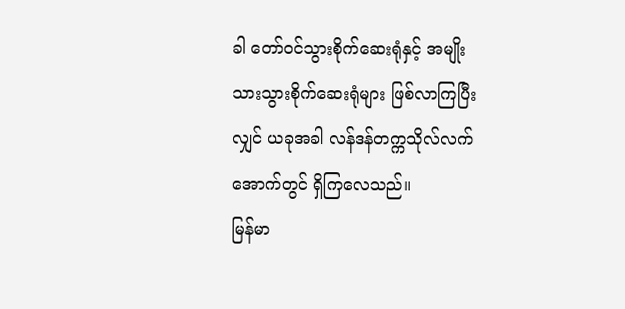ခါ တော်ဝင်သွားစိုက်ဆေးရုံနှင့် အမျိုးသားသွားစိုက်ဆေးရုံများ ဖြစ်လာကြပြီးလျှင် ယခုအခါ လန်ဒန်တက္ကသိုလ်လက်အောက်တွင် ရှိကြလေသည်။
မြန်မာ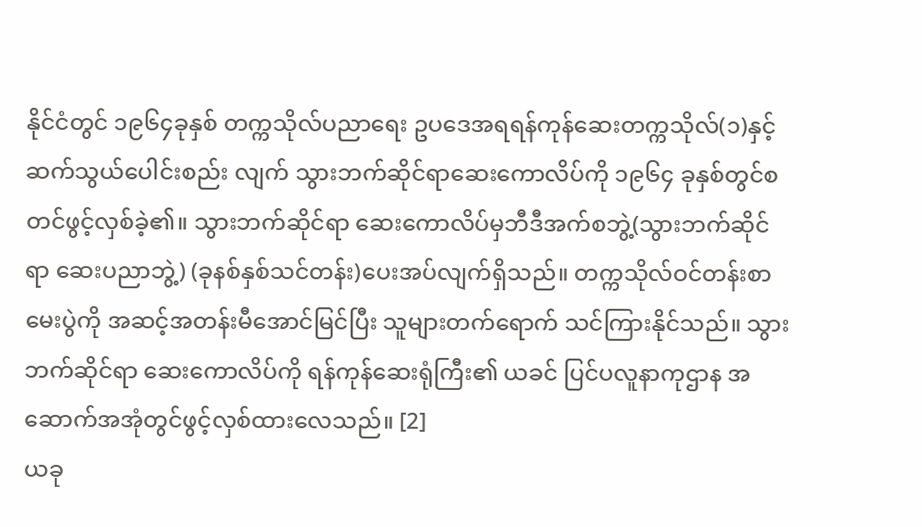နိုင်ငံတွင် ၁၉၆၄ခုနှစ် တက္ကသိုလ်ပညာရေး ဥပဒေအရရန်ကုန်ဆေးတက္ကသိုလ်(၁)နှင့်ဆက်သွယ်ပေါင်းစည်း လျက် သွားဘက်ဆိုင်ရာဆေးကောလိပ်ကို ၁၉၆၄ ခုနှစ်တွင်စတင်ဖွင့်လှစ်ခဲ့၏။ သွားဘက်ဆိုင်ရာ ဆေးကောလိပ်မှဘီဒီအက်စဘွဲ့(သွားဘက်ဆိုင်ရာ ဆေးပညာဘွဲ့) (ခုနစ်နှစ်သင်တန်း)ပေးအပ်လျက်ရှိသည်။ တက္ကသိုလ်ဝင်တန်းစာမေးပွဲကို အဆင့်အတန်းမီအောင်မြင်ပြီး သူများတက်ရောက် သင်ကြားနိုင်သည်။ သွားဘက်ဆိုင်ရာ ဆေးကောလိပ်ကို ရန်ကုန်ဆေးရုံကြီး၏ ယခင် ပြင်ပလူနာကုဌာန အဆောက်အအုံတွင်ဖွင့်လှစ်ထားလေသည်။ [2]
ယခု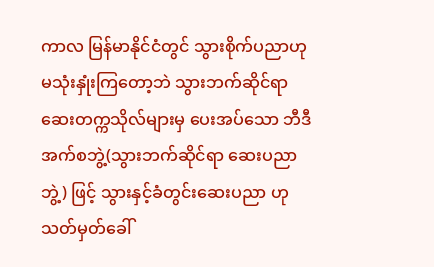ကာလ မြန်မာနိုင်ငံတွင် သွားစိုက်ပညာဟု မသုံးနှုံးကြတော့ဘဲ သွားဘက်ဆိုင်ရာ ဆေးတက္ကသိုလ်များမှ ပေးအပ်သော ဘီဒီအက်စဘွဲ့(သွားဘက်ဆိုင်ရာ ဆေးပညာဘွဲ့) ဖြင့် သွားနှင့်ခံတွင်းဆေးပညာ ဟု သတ်မှတ်ခေါ်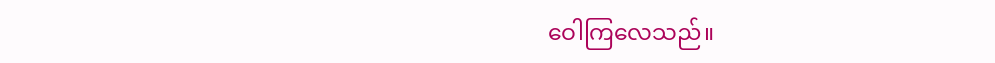ဝေါကြလေသည်။